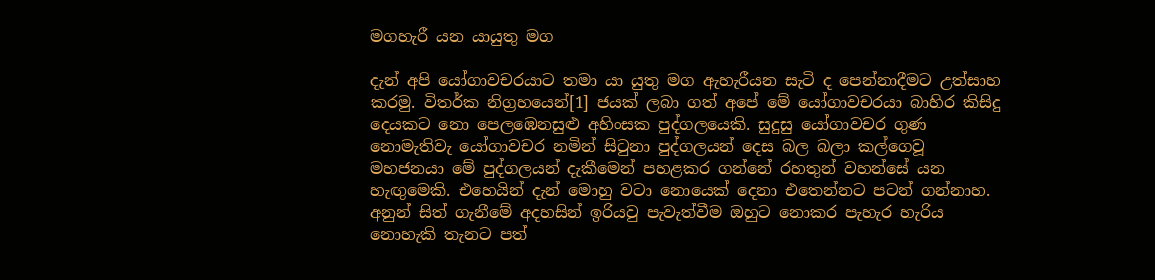මගහැරී යන යායුතු මග

දැන් අපි යෝගාවචරයාට තමා යා යුතු මග ඇහැරීයන සැටි ද පෙන්නාදීමට උත්සාහ කරමු. විතර්ක නිග්‍රහයෙන්[1] ජයක් ලබා ගත් අපේ මේ යෝගාවචරයා බාහිර කිසිදු දෙයකට නො පෙලඹෙනසුළු අහිංසක පුද්ගලයෙකි. සුදුසු යෝගාවචර ගුණ නොමැතිවැ යෝගාවචර නමින් සිටුනා පුද්ගලයන් දෙස බල බලා කල්ගෙවූ මහජනයා මේ පුද්ගලයන් දැකීමෙන් පහළකර ගන්නේ රහතුන් වහන්සේ යන හැඟුමෙකි. එහෙයින් දැන් මොහු වටා නොයෙක් දෙනා එතෙන්නට පටන් ගන්නාහ. අනුන් සිත් ගැනීමේ අදහසින් ඉරියවු පැවැත්වීම ඔහුට නොකර පැහැර හැරිය නොහැකි තැනට පත්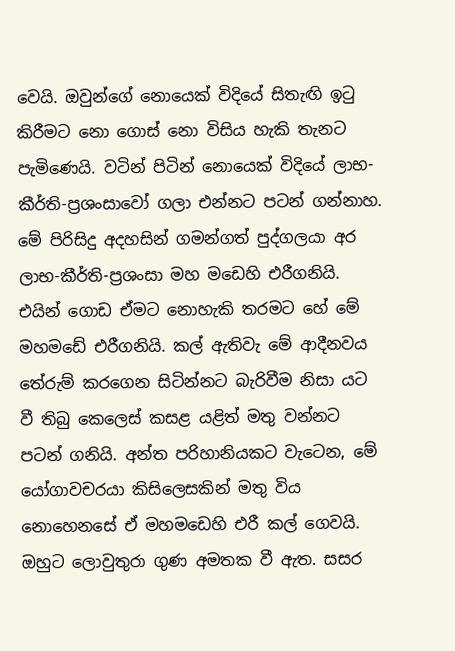වෙයි. ඔවුන්ගේ නොයෙක් විදියේ සිතැඟි ඉටු කිරීමට නො ගොස් නො විසිය හැකි තැනට පැමිණෙයි. වටින් පිටින් නොයෙක් විදියේ ලාභ-කීර්ති-ප්‍රශංසාවෝ ගලා එන්නට පටන් ගන්නාහ. මේ පිරිසිදු අදහසින් ගමන්ගත් පුද්ගලයා අර ලාභ-කීර්ති-ප්‍රශංසා මහ මඩෙහි එරීගනියි. එයින් ගොඩ ඒමට නොහැකි තරමට හේ මේ මහමඩේ එරීගනියි. කල් ඇතිවැ මේ ආදීනවය තේරුම් කරගෙන සිටින්නට බැරිවීම නිසා යට වී තිබු කෙලෙස් කසළ යළිත් මතු වන්නට පටන් ගනියි. අන්ත පරිහානියකට වැටෙන, මේ යෝගාවචරයා කිසිලෙසකින් මතු විය නොහෙනසේ ඒ මහමඩෙහි එරී කල් ගෙවයි. ඔහුට ලොවුතුරා ගුණ අමතක වී ඇත. සසර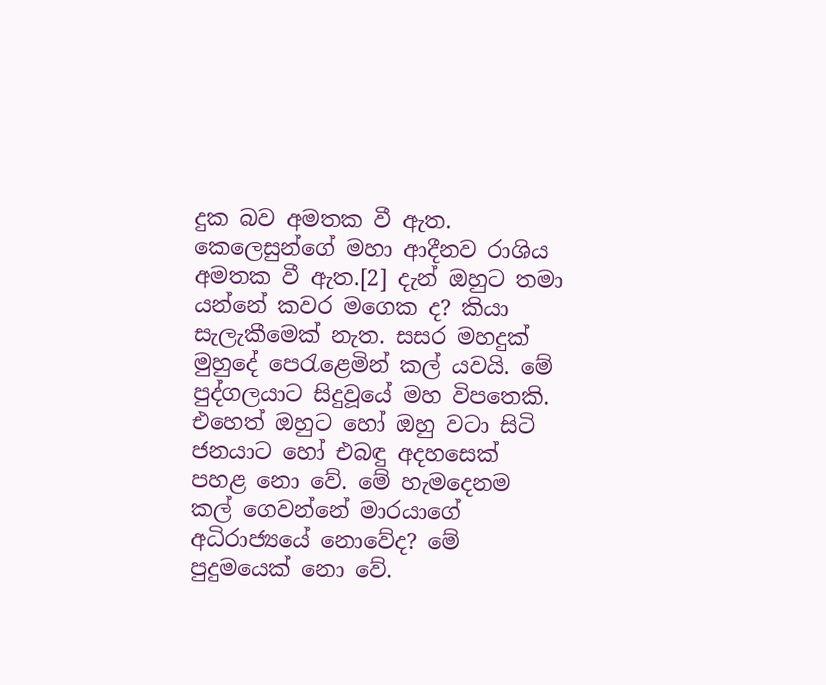දුක බව අමතක වී ඇත. කෙලෙසුන්ගේ මහා ආදීනව රාශිය අමතක වී ඇත.[2] දැන් ඔහුට තමා යන්නේ කවර මගෙක ද? කියා සැලැකීමෙක් නැත. සසර මහදුක් මුහුදේ පෙරැළෙමින් කල් යවයි. මේ පුද්ගලයාට සිදුවූයේ මහ විපතෙකි. එහෙත් ඔහුට හෝ ඔහු වටා සිටි ජනයාට හෝ එබඳු අදහසෙක් පහළ නො වේ. මේ හැමදෙනම කල් ගෙවන්නේ මාරයාගේ අධිරාජ්‍යයේ නොවේද? මේ පුදුමයෙක් නො වේ.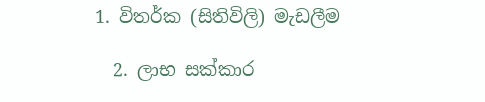1. විතර්ක (සිතිවිලි) මැඩලීම

  2. ලාභ සක්කාර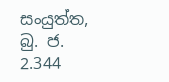සංයුත්ත, බු. ජ. 2.344